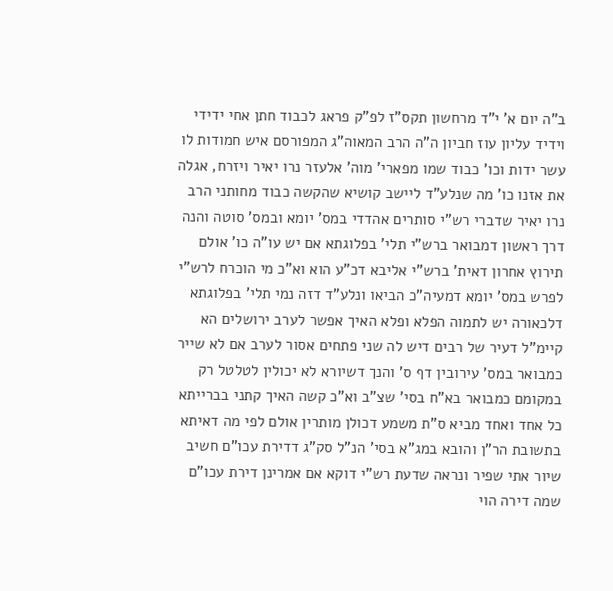ב"ה יום א' י"ד מרחשון תקס"ז לפ"ק פראג לכבוד חתן אחי ידידי וידיד עליון עוז חביון ה"ה הרב המאוה"ג המפורסם איש חמודות לו עשר ידות וכו' כבוד שמו מפארי' מוה' אלעזר נרו יאיר ויזרח, אגלה את אזנו כו' מה שנלע"ד ליישב קושיא שהקשה כבוד מחותני הרב נרו יאיר שדברי רש"י סותרים אהדדי במס' יומא ובמס' סוטה והנה דרך ראשון דמבואר ברש"י תלי' בפלוגתא אם יש עו"ה כו' אולם תירוץ אחרון דאית' ברש"י אליבא דכ"ע הוא וא"כ מי הוכרח לרש"י לפרש במס' יומא דמעיה"כ הביאו ונלע"ד דזה נמי תלי' בפלוגתא דלכאורה יש לתמוה הפלא ופלא האיך אפשר לערב ירושלים הא קיימ"ל דעיר של רבים דיש לה שני פתחים אסור לערב אם לא שייר כמבואר במס' עירובין דף ס' והנך דשיורא לא יכולין לטלטל רק במקומם כמבואר בא"ח בסי' שצ"ב וא"כ קשה האיך קתני בברייתא כל אחד ואחד מביא ס"ת משמע דכולן מותרין אולם לפי מה דאיתא בתשובת הר"ן והובא במג"א בסי' הנ"ל סק"ג דדירת עכו"ם חשיב שיור אתי שפיר ונראה שדעת רש"י דוקא אם אמרינן דירת עכו"ם שמה דירה הוי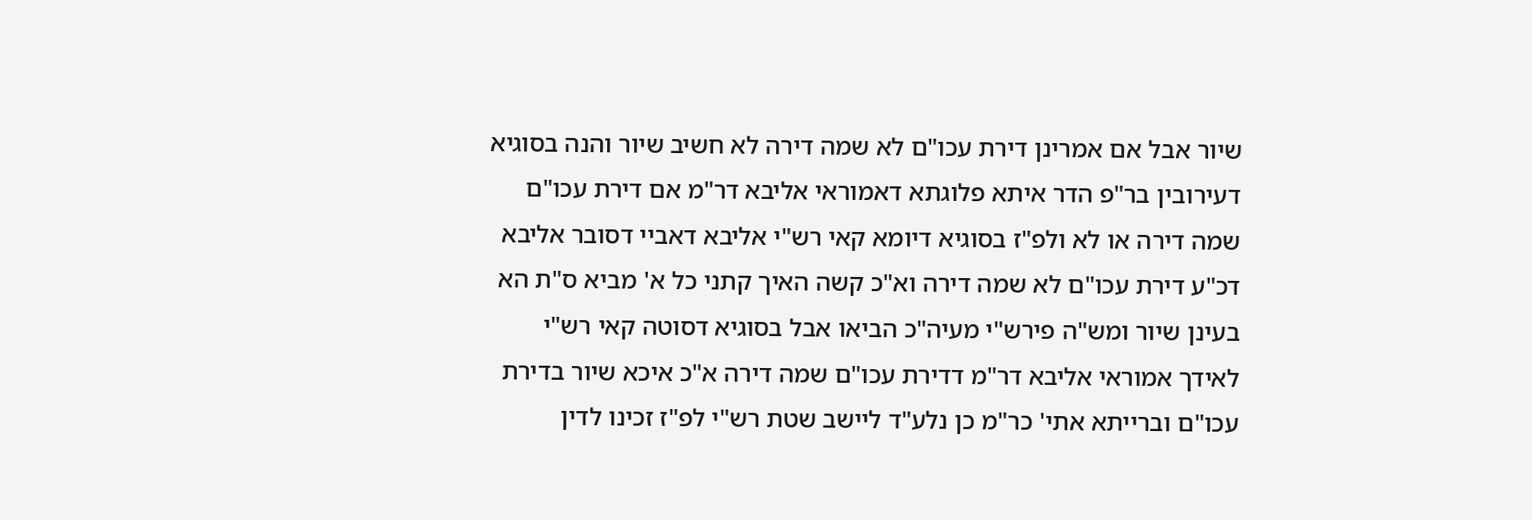שיור אבל אם אמרינן דירת עכו"ם לא שמה דירה לא חשיב שיור והנה בסוגיא דעירובין בר"פ הדר איתא פלוגתא דאמוראי אליבא דר"מ אם דירת עכו"ם שמה דירה או לא ולפ"ז בסוגיא דיומא קאי רש"י אליבא דאביי דסובר אליבא דכ"ע דירת עכו"ם לא שמה דירה וא"כ קשה האיך קתני כל א' מביא ס"ת הא בעינן שיור ומש"ה פירש"י מעיה"כ הביאו אבל בסוגיא דסוטה קאי רש"י לאידך אמוראי אליבא דר"מ דדירת עכו"ם שמה דירה א"כ איכא שיור בדירת עכו"ם וברייתא אתי' כר"מ כן נלע"ד ליישב שטת רש"י לפ"ז זכינו לדין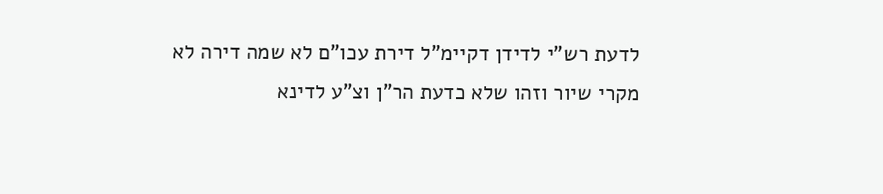לדעת רש"י לדידן דקיימ"ל דירת עכו"ם לא שמה דירה לא מקרי שיור וזהו שלא כדעת הר"ן וצ"ע לדינא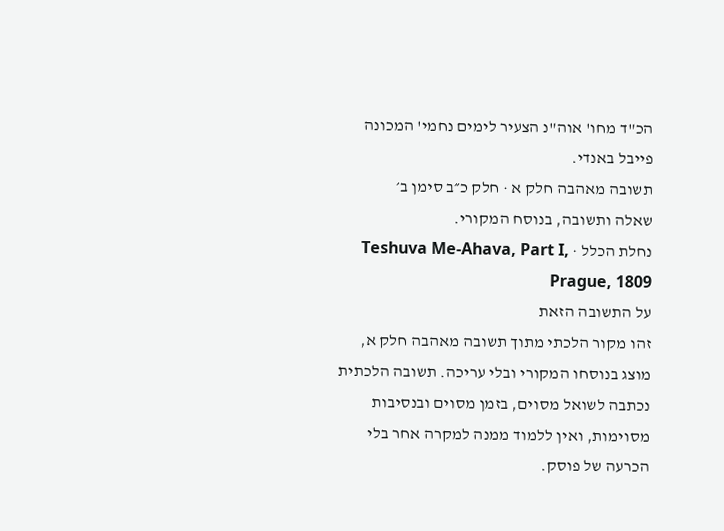הכ"ד מחו' אוה"נ הצעיר לימים נחמי' המכונה פייבל באנדי.
תשובה מאהבה חלק א · חלק כ״ב סימן ב׳
שאלה ותשובה, בנוסח המקורי.
נחלת הכלל · Teshuva Me-Ahava, Part I, Prague, 1809
על התשובה הזאת
זהו מקור הלכתי מתוך תשובה מאהבה חלק א, מוצג בנוסחו המקורי ובלי עריכה. תשובה הלכתית נכתבה לשואל מסוים, בזמן מסוים ובנסיבות מסוימות, ואין ללמוד ממנה למקרה אחר בלי הכרעה של פוסק.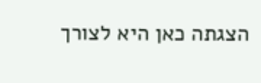הצגתה כאן היא לצורך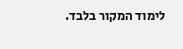לימוד המקור בלבד.